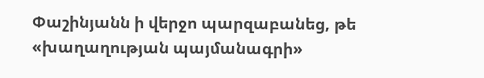Փաշինյանն ի վերջո պարզաբանեց, թե «խաղաղության պայմանագրի»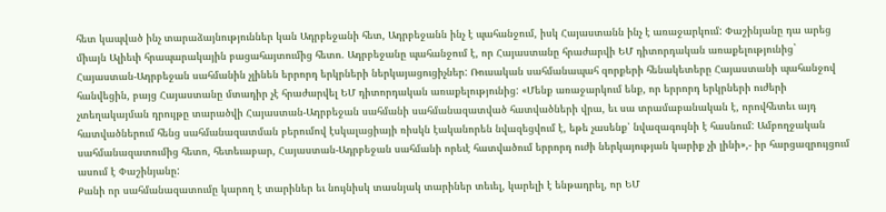հետ կապված ինչ տարաձայնություններ կան Ադրբեջանի հետ, Ադրբեջանն ինչ է պահանջում, իսկ Հայաստանն ինչ է առաջարկում: Փաշինյանը դա արեց միայն Ալիեւի հրապարակային բացահայտումից հետո. Ադրբեջանը պահանջում է, որ Հայաստանը հրաժարվի ԵՄ դիտորդական առաքելությունից` Հայաստան-Ադրբեջան սահմանին չլինեն երրորդ երկրների ներկայացուցիչներ: Ռուսական սահմանապահ զորքերի հենակետերը Հայաստանի պահանջով հանվեցին, բայց Հայաստանը մտադիր չէ հրաժարվել ԵՄ դիտորդական առաքելությունից: «Մենք առաջարկում ենք, որ երրորդ երկրների ուժերի չտեղակայման դրույթը տարածվի Հայաստան-Ադրբեջան սահմանի սահմանազատված հատվածների վրա, եւ սա տրամաբանական է, որովհետեւ այդ հատվածներում հենց սահմանազատման բերումով էսկալացիայի ռիսկն էականորեն նվազեցվում է, եթե չասենք՝ նվազագույնի է հասնում: Ամբողջական սահմանազատումից հետո, հետեւաբար, Հայաստան-Ադրբեջան սահմանի որեւէ հատվածում երրորդ ուժի ներկայության կարիք չի լինի»,- իր հարցազրույցում ասում է Փաշինյանը:
Քանի որ սահմանազատումը կարող է տարիներ եւ նույնիսկ տասնյակ տարիներ տեւել, կարելի է ենթադրել, որ ԵՄ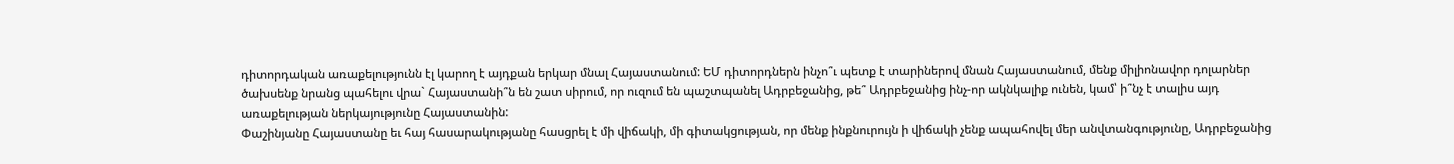դիտորդական առաքելությունն էլ կարող է այդքան երկար մնալ Հայաստանում: ԵՄ դիտորդներն ինչո՞ւ պետք է տարիներով մնան Հայաստանում, մենք միլիոնավոր դոլարներ ծախսենք նրանց պահելու վրա` Հայաստանի՞ն են շատ սիրում, որ ուզում են պաշտպանել Ադրբեջանից, թե՞ Ադրբեջանից ինչ-որ ակնկալիք ունեն, կամ՝ ի՞նչ է տալիս այդ առաքելության ներկայությունը Հայաստանին:
Փաշինյանը Հայաստանը եւ հայ հասարակությանը հասցրել է մի վիճակի, մի գիտակցության, որ մենք ինքնուրույն ի վիճակի չենք ապահովել մեր անվտանգությունը, Ադրբեջանից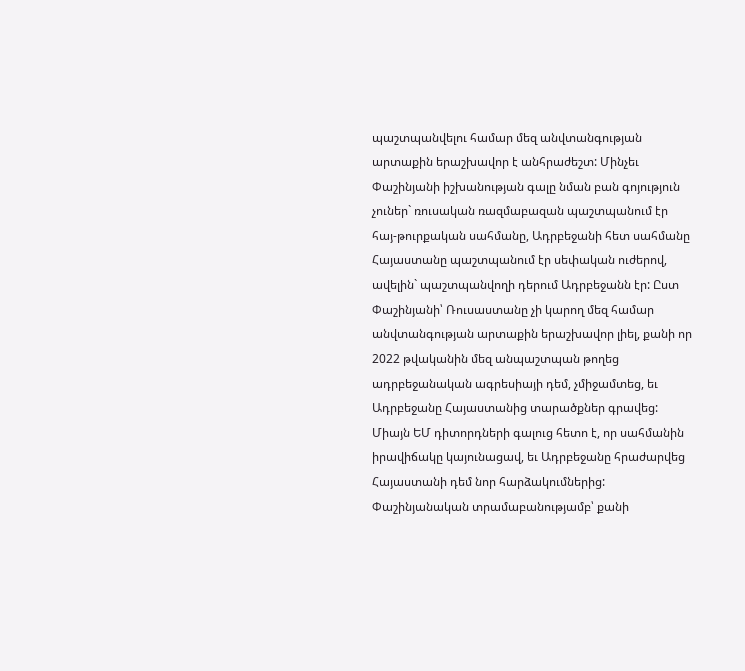պաշտպանվելու համար մեզ անվտանգության արտաքին երաշխավոր է անհրաժեշտ: Մինչեւ Փաշինյանի իշխանության գալը նման բան գոյություն չուներ` ռուսական ռազմաբազան պաշտպանում էր հայ-թուրքական սահմանը, Ադրբեջանի հետ սահմանը Հայաստանը պաշտպանում էր սեփական ուժերով, ավելին` պաշտպանվողի դերում Ադրբեջանն էր: Ըստ Փաշինյանի՝ Ռուսաստանը չի կարող մեզ համար անվտանգության արտաքին երաշխավոր լիել, քանի որ 2022 թվականին մեզ անպաշտպան թողեց ադրբեջանական ագրեսիայի դեմ, չմիջամտեց, եւ Ադրբեջանը Հայաստանից տարածքներ գրավեց: Միայն ԵՄ դիտորդների գալուց հետո է, որ սահմանին իրավիճակը կայունացավ, եւ Ադրբեջանը հրաժարվեց Հայաստանի դեմ նոր հարձակումներից: Փաշինյանական տրամաբանությամբ՝ քանի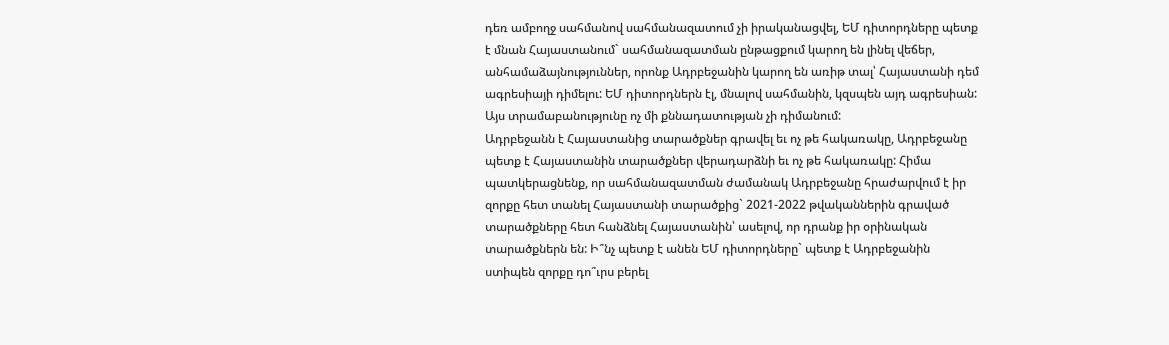դեռ ամբողջ սահմանով սահմանազատում չի իրականացվել, ԵՄ դիտորդները պետք է մնան Հայաստանում` սահմանազատման ընթացքում կարող են լինել վեճեր, անհամաձայնություններ, որոնք Ադրբեջանին կարող են առիթ տալ՝ Հայաստանի դեմ ագրեսիայի դիմելու: ԵՄ դիտորդներն էլ, մնալով սահմանին, կզսպեն այդ ագրեսիան: Այս տրամաբանությունը ոչ մի քննադատության չի դիմանում:
Ադրբեջանն է Հայաստանից տարածքներ գրավել եւ ոչ թե հակառակը, Ադրբեջանը պետք է Հայաստանին տարածքներ վերադարձնի եւ ոչ թե հակառակը: Հիմա պատկերացնենք, որ սահմանազատման ժամանակ Ադրբեջանը հրաժարվում է իր զորքը հետ տանել Հայաստանի տարածքից` 2021-2022 թվականներին գրաված տարածքները հետ հանձնել Հայաստանին՝ ասելով, որ դրանք իր օրինական տարածքներն են: Ի՞նչ պետք է անեն ԵՄ դիտորդները` պետք է Ադրբեջանին ստիպեն զորքը դո՞ւրս բերել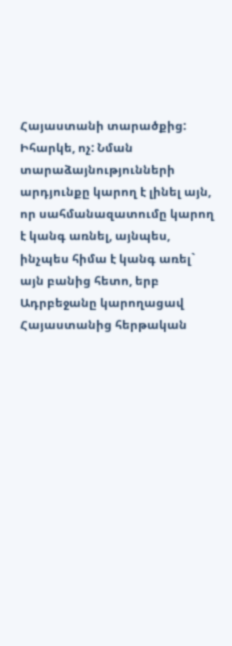Հայաստանի տարածքից: Իհարկե, ոչ: Նման տարաձայնությունների արդյունքը կարող է լինել այն, որ սահմանազատումը կարող է կանգ առնել, այնպես, ինչպես հիմա է կանգ առել` այն բանից հետո, երբ Ադրբեջանը կարողացավ Հայաստանից հերթական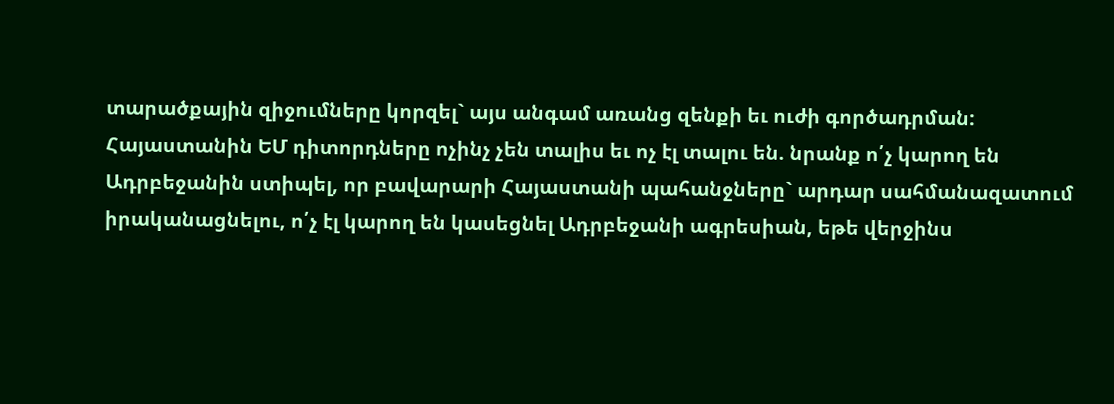տարածքային զիջումները կորզել` այս անգամ առանց զենքի եւ ուժի գործադրման: Հայաստանին ԵՄ դիտորդները ոչինչ չեն տալիս եւ ոչ էլ տալու են. նրանք ո՛չ կարող են Ադրբեջանին ստիպել, որ բավարարի Հայաստանի պահանջները` արդար սահմանազատում իրականացնելու, ո՛չ էլ կարող են կասեցնել Ադրբեջանի ագրեսիան, եթե վերջինս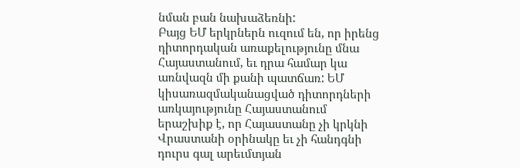նման բան նախաձեռնի:
Բայց ԵՄ երկրներն ուզում են, որ իրենց դիտորդական առաքելությունը մնա Հայաստանում, եւ դրա համար կա առնվազն մի քանի պատճառ: ԵՄ կիսառազմականացված դիտորդների առկայությունը Հայաստանում երաշխիք է, որ Հայաստանը չի կրկնի Վրաստանի օրինակը եւ չի հանդգնի դուրս գալ արեւմտյան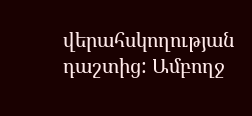վերահսկողության դաշտից: Ամբողջ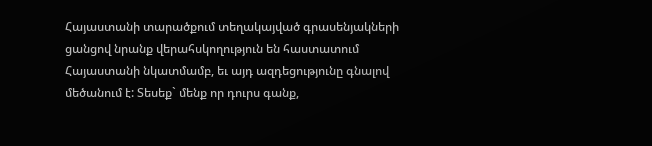Հայաստանի տարածքում տեղակայված գրասենյակների ցանցով նրանք վերահսկողություն են հաստատում Հայաստանի նկատմամբ, եւ այդ ազդեցությունը գնալով մեծանում է: Տեսեք` մենք որ դուրս գանք,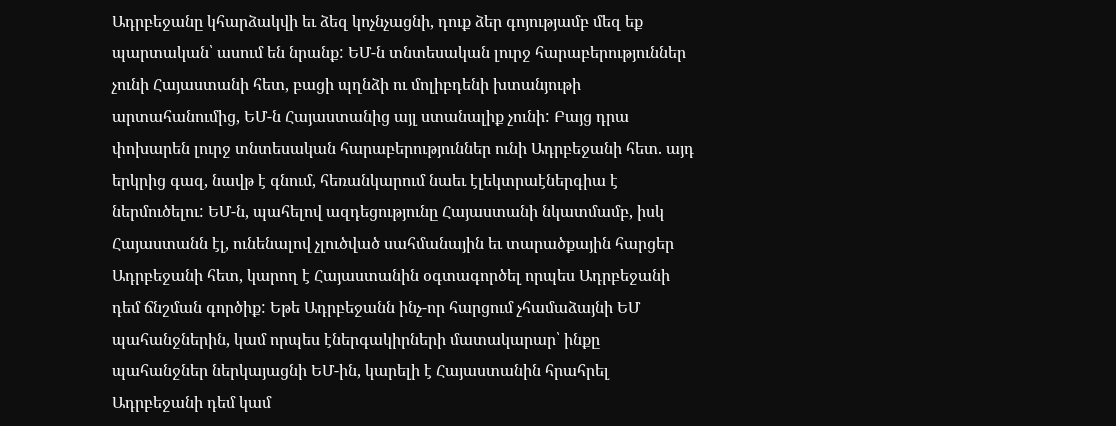Ադրբեջանը կհարձակվի եւ ձեզ կոչնչացնի, դուք ձեր գոյությամբ մեզ եք պարտական՝ ասում են նրանք: ԵՄ-ն տնտեսական լուրջ հարաբերություններ չունի Հայաստանի հետ, բացի պղնձի ու մոլիբդենի խտանյութի արտահանումից, ԵՄ-ն Հայաստանից այլ ստանալիք չունի: Բայց դրա փոխարեն լուրջ տնտեսական հարաբերություններ ունի Ադրբեջանի հետ. այդ երկրից գազ, նավթ է գնում, հեռանկարում նաեւ էլեկտրաէներգիա է ներմուծելու: ԵՄ-ն, պահելով ազդեցությունը Հայաստանի նկատմամբ, իսկ Հայաստանն էլ, ունենալով չլուծված սահմանային եւ տարածքային հարցեր Ադրբեջանի հետ, կարող է Հայաստանին օգտագործել որպես Ադրբեջանի դեմ ճնշման գործիք: Եթե Ադրբեջանն ինչ-որ հարցում չհամաձայնի ԵՄ պահանջներին, կամ որպես էներգակիրների մատակարար՝ ինքը պահանջներ ներկայացնի ԵՄ-ին, կարելի է Հայաստանին հրահրել Ադրբեջանի դեմ կամ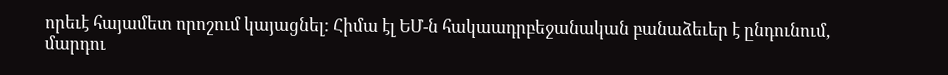որեւէ հայամետ որոշում կայացնել: Հիմա էլ ԵՄ-ն հակաադրբեջանական բանաձեւեր է ընդունում, մարդու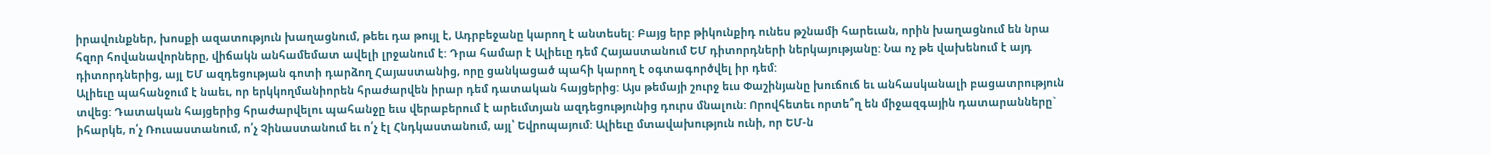իրավունքներ, խոսքի ազատություն խաղացնում, թեեւ դա թույլ է, Ադրբեջանը կարող է անտեսել: Բայց երբ թիկունքիդ ունես թշնամի հարեւան, որին խաղացնում են նրա հզոր հովանավորները, վիճակն անհամեմատ ավելի լրջանում է: Դրա համար է Ալիեւը դեմ Հայաստանում ԵՄ դիտորդների ներկայությանը: Նա ոչ թե վախենում է այդ դիտորդներից, այլ ԵՄ ազդեցության գոտի դարձող Հայաստանից, որը ցանկացած պահի կարող է օգտագործվել իր դեմ:
Ալիեւը պահանջում է նաեւ, որ երկկողմանիորեն հրաժարվեն իրար դեմ դատական հայցերից: Այս թեմայի շուրջ եւս Փաշինյանը խուճուճ եւ անհասկանալի բացատրություն տվեց: Դատական հայցերից հրաժարվելու պահանջը եւս վերաբերում է արեւմտյան ազդեցությունից դուրս մնալուն: Որովհետեւ որտե՞ղ են միջազգային դատարանները` իհարկե, ո՛չ Ռուսաստանում, ո՛չ Չինաստանում եւ ո՛չ էլ Հնդկաստանում, այլ՝ Եվրոպայում: Ալիեւը մտավախություն ունի, որ ԵՄ-ն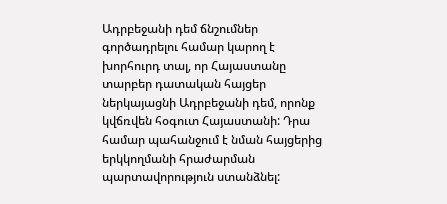Ադրբեջանի դեմ ճնշումներ գործադրելու համար կարող է խորհուրդ տալ, որ Հայաստանը տարբեր դատական հայցեր ներկայացնի Ադրբեջանի դեմ, որոնք կվճռվեն հօգուտ Հայաստանի: Դրա համար պահանջում է նման հայցերից երկկողմանի հրաժարման պարտավորություն ստանձնել: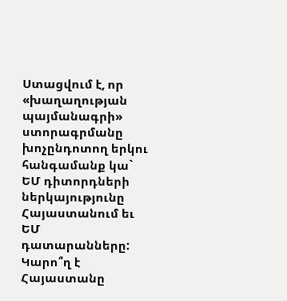Ստացվում է, որ «խաղաղության պայմանագրի» ստորագրմանը խոչընդոտող երկու հանգամանք կա` ԵՄ դիտորդների ներկայությունը Հայաստանում եւ ԵՄ դատարանները: Կարո՞ղ է Հայաստանը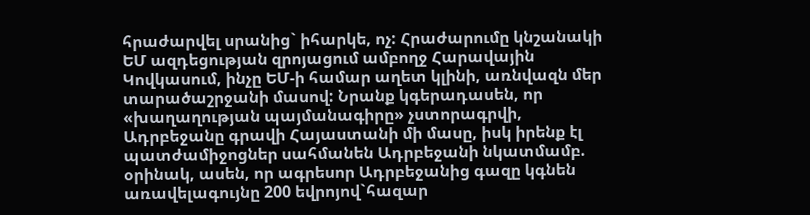հրաժարվել սրանից` իհարկե, ոչ: Հրաժարումը կնշանակի ԵՄ ազդեցության զրոյացում ամբողջ Հարավային Կովկասում, ինչը ԵՄ-ի համար աղետ կլինի, առնվազն մեր տարածաշրջանի մասով: Նրանք կգերադասեն, որ «խաղաղության պայմանագիրը» չստորագրվի, Ադրբեջանը գրավի Հայաստանի մի մասը, իսկ իրենք էլ պատժամիջոցներ սահմանեն Ադրբեջանի նկատմամբ. օրինակ, ասեն, որ ագրեսոր Ադրբեջանից գազը կգնեն առավելագույնը 200 եվրոյով`հազար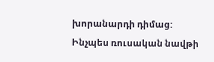խորանարդի դիմաց: Ինչպես ռուսական նավթի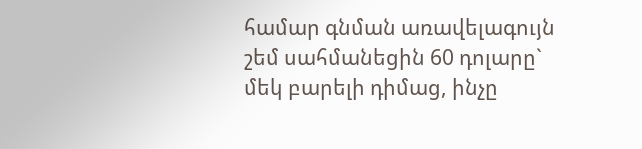համար գնման առավելագույն շեմ սահմանեցին 60 դոլարը` մեկ բարելի դիմաց, ինչը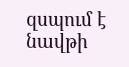զսպում է նավթի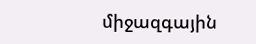միջազգային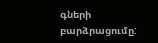գների բարձրացումը: